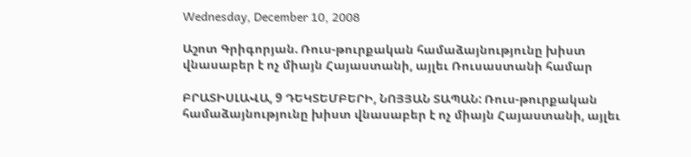Wednesday, December 10, 2008

Աշոտ Գրիգորյան. Ռուս-թուրքական համաձայնությունը խիստ վնասաբեր է ոչ միայն Հայաստանի, այլեւ Ռուսաստանի համար

ԲՐԱՏԻՍԼԱՎԱ, 9 ԴԵԿՏԵՄԲԵՐԻ, ՆՈՅՅԱՆ ՏԱՊԱՆ: Ռուս-թուրքական համաձայնությունը խիստ վնասաբեր է ոչ միայն Հայաստանի, այլեւ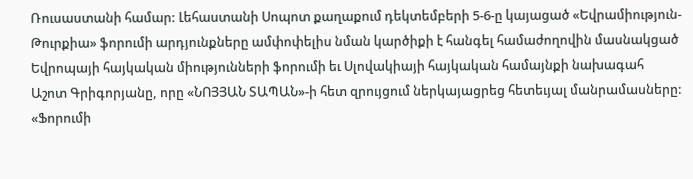Ռուսաստանի համար: Լեհաստանի Սոպոտ քաղաքում դեկտեմբերի 5-6-ը կայացած «Եվրամիություն-Թուրքիա» ֆորումի արդյունքները ամփոփելիս նման կարծիքի է հանգել համաժողովին մասնակցած Եվրոպայի հայկական միությունների ֆորումի եւ Սլովակիայի հայկական համայնքի նախագահ Աշոտ Գրիգորյանը, որը «ՆՈՅՅԱՆ ՏԱՊԱՆ»-ի հետ զրույցում ներկայացրեց հետեւյալ մանրամասները: «Ֆորումի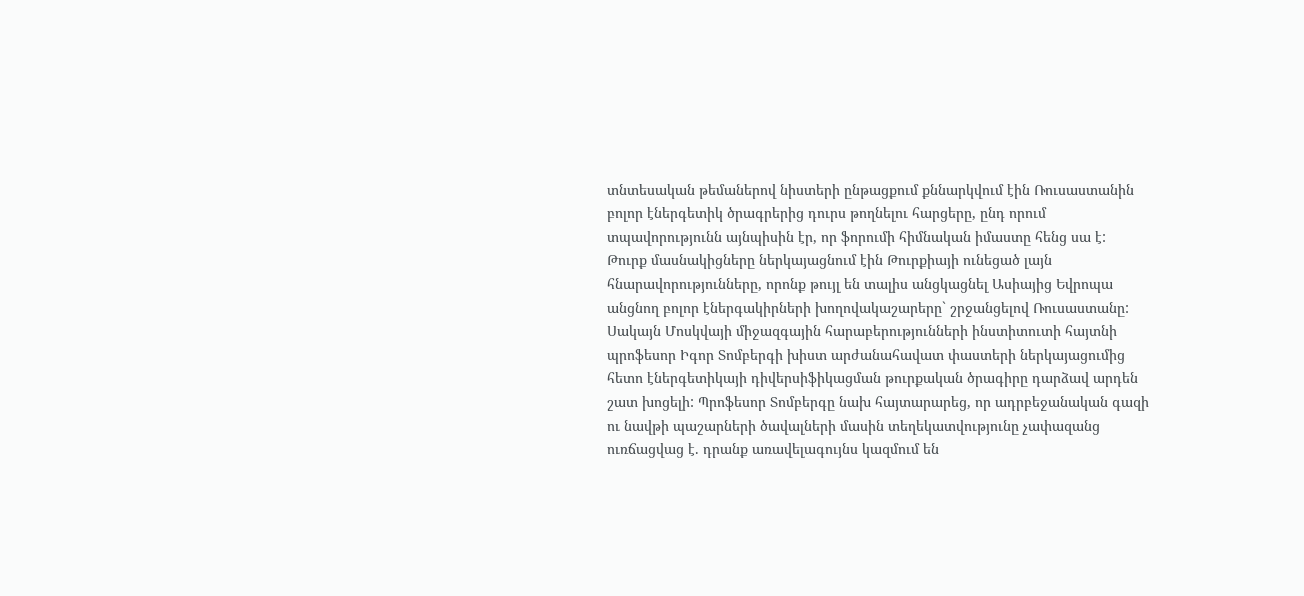տնտեսական թեմաներով նիստերի ընթացքում քննարկվում էին Ռուսաստանին բոլոր էներգետիկ ծրագրերից դուրս թողնելու հարցերը, ընդ որում տպավորությունն այնպիսին էր, որ ֆորումի հիմնական իմաստը հենց սա է: Թուրք մասնակիցները ներկայացնում էին Թուրքիայի ունեցած լայն հնարավորությունները, որոնք թույլ են տալիս անցկացնել Ասիայից Եվրոպա անցնող բոլոր էներգակիրների խողովակաշարերը` շրջանցելով Ռուսաստանը: Սակայն Մոսկվայի միջազգային հարաբերությունների ինստիտուտի հայտնի պրոֆեսոր Իգոր Տոմբերգի խիստ արժանահավատ փաստերի ներկայացումից հետո էներգետիկայի դիվերսիֆիկացման թուրքական ծրագիրը դարձավ արդեն շատ խոցելի: Պրոֆեսոր Տոմբերգը նախ հայտարարեց, որ ադրբեջանական գազի ու նավթի պաշարների ծավալների մասին տեղեկատվությունը չափազանց ուռճացվաց է. դրանք առավելագույնս կազմում են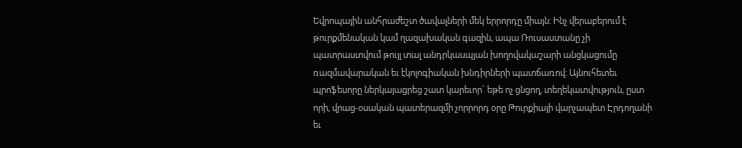Եվրոպային անհրաժեշտ ծավալների մեկ երրորդը միայն: Ինչ վերաբերում է թուրքմենական կամ ղազախական գազին, ապա Ռուսաստանը չի պատրաստվում թույլ տալ անդրկասպյան խողովակաշարի անցկացումը ռազմավարական եւ էկոլոգիական խնդիրների պատճառով: Այնուհետեւ պրոֆեսորը ներկայացրեց շատ կարեւոր` եթե ոչ ցնցող, տեղեկատվություն, ըստ որի, վրաց-օսական պատերազմի չորրորդ օրը Թուրքիայի վարչապետ Էրդողանի եւ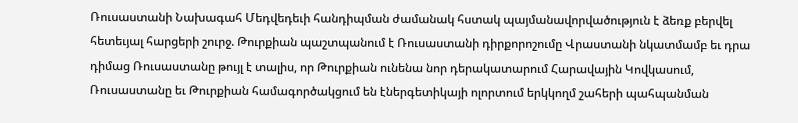Ռուսաստանի Նախագահ Մեդվեդեւի հանդիպման ժամանակ հստակ պայմանավորվածություն է ձեռք բերվել հետեւյալ հարցերի շուրջ. Թուրքիան պաշտպանում է Ռուսաստանի դիրքորոշումը Վրաստանի նկատմամբ եւ դրա դիմաց Ռուսաստանը թույլ է տալիս, որ Թուրքիան ունենա նոր դերակատարում Հարավային Կովկասում, Ռուսաստանը եւ Թուրքիան համագործակցում են էներգետիկայի ոլորտում երկկողմ շահերի պահպանման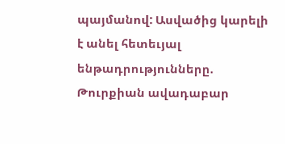պայմանով: Ասվածից կարելի է անել հետեւյալ ենթադրությունները. Թուրքիան ավադաբար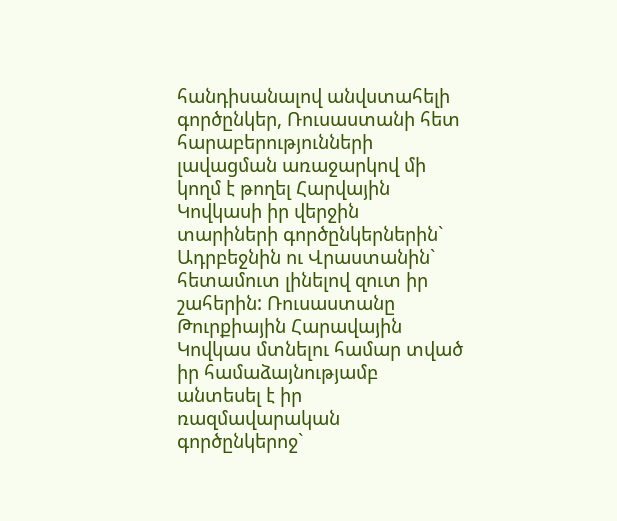հանդիսանալով անվստահելի գործընկեր, Ռուսաստանի հետ հարաբերությունների լավացման առաջարկով մի կողմ է թողել Հարվային Կովկասի իր վերջին տարիների գործընկերներին` Ադրբեջնին ու Վրաստանին` հետամուտ լինելով զուտ իր շահերին: Ռուսաստանը Թուրքիային Հարավային Կովկաս մտնելու համար տված իր համաձայնությամբ անտեսել է իր ռազմավարական գործընկերոջ`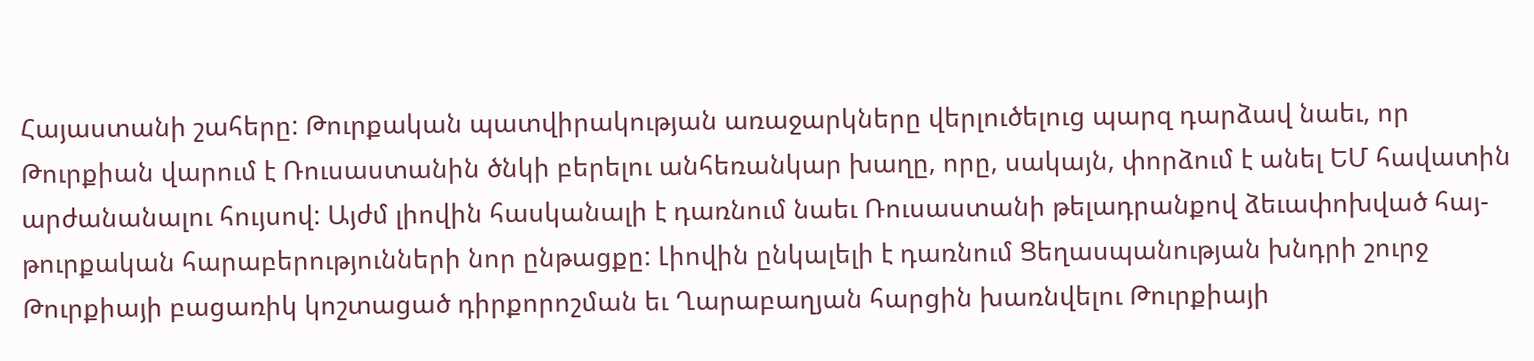Հայաստանի շահերը: Թուրքական պատվիրակության առաջարկները վերլուծելուց պարզ դարձավ նաեւ, որ Թուրքիան վարում է Ռուսաստանին ծնկի բերելու անհեռանկար խաղը, որը, սակայն, փորձում է անել ԵՄ հավատին արժանանալու հույսով: Այժմ լիովին հասկանալի է դառնում նաեւ Ռուսաստանի թելադրանքով ձեւափոխված հայ-թուրքական հարաբերությունների նոր ընթացքը: Լիովին ընկալելի է դառնում Ցեղասպանության խնդրի շուրջ Թուրքիայի բացառիկ կոշտացած դիրքորոշման եւ Ղարաբաղյան հարցին խառնվելու Թուրքիայի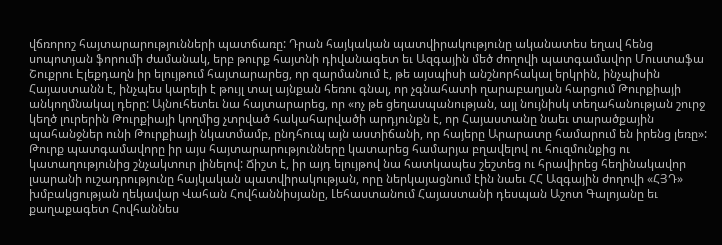վճռորոշ հայտարարությունների պատճառը: Դրան հայկական պատվիրակությունը ականատես եղավ հենց սոպոտյան ֆորումի ժամանակ, երբ թուրք հայտնի դիվանագետ եւ Ազգային մեծ ժողովի պատգամավոր Մուստաֆա Շուքրու Էլեքդաղն իր ելույթում հայտարարեց, որ զարմանում է, թե այսպիսի անշնորհակալ երկրին, ինչպիսին Հայաստանն է, ինչպես կարելի է թույլ տալ այնքան հեռու գնալ, որ չգնահատի ղարաբաղյան հարցում Թուրքիայի անկողմնակալ դերը: Այնուհետեւ նա հայտարարեց, որ «ոչ թե ցեղասպանության, այլ նույնիսկ տեղահանության շուրջ կեղծ լուրերին Թուրքիայի կողմից չտրված հակահարվածի արդյունքն է, որ Հայաստանը նաեւ տարածքային պահանջներ ունի Թուրքիայի նկատմամբ, ընդհուպ այն աստիճանի, որ հայերը Արարատը համարում են իրենց լեռը»: Թուրք պատգամավորը իր այս հայտարարությունները կատարեց համարյա բղավելով ու հուզմունքից ու կատաղությունից շնչակտուր լինելով: Ճիշտ է, իր այդ ելույթով նա հատկապես շեշտեց ու հրավիրեց հեղինակավոր լսարանի ուշադրությունը հայկական պատվիրակության, որը ներկայացնում էին նաեւ ՀՀ Ազգային ժողովի «ՀՅԴ» խմբակցության ղեկավար Վահան Հովհաննիսյանը, Լեհաստանում Հայաստանի դեսպան Աշոտ Գալոյանը եւ քաղաքագետ Հովհաննես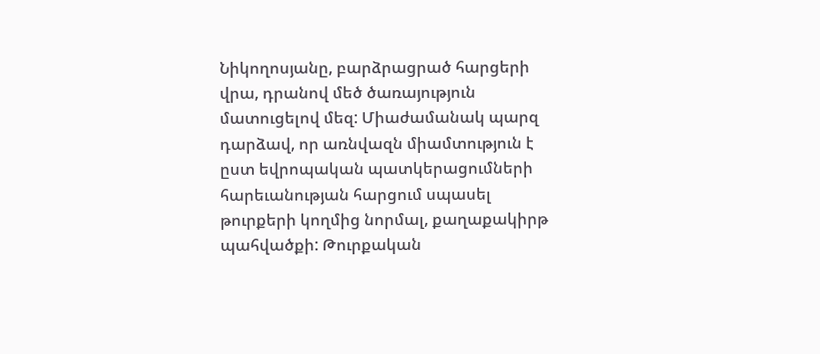Նիկողոսյանը, բարձրացրած հարցերի վրա, դրանով մեծ ծառայություն մատուցելով մեզ: Միաժամանակ պարզ դարձավ, որ առնվազն միամտություն է ըստ եվրոպական պատկերացումների հարեւանության հարցում սպասել թուրքերի կողմից նորմալ, քաղաքակիրթ պահվածքի: Թուրքական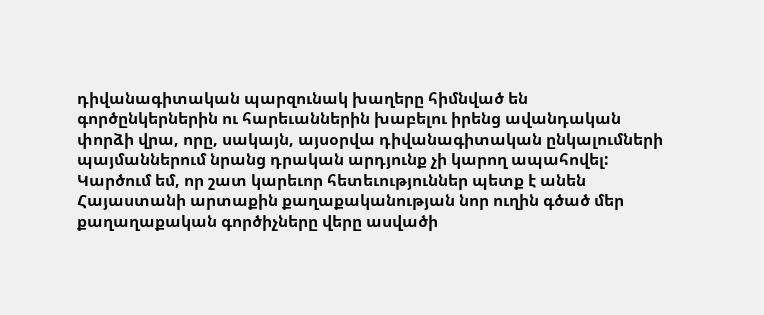դիվանագիտական պարզունակ խաղերը հիմնված են գործընկերներին ու հարեւաններին խաբելու իրենց ավանդական փորձի վրա, որը, սակայն, այսօրվա դիվանագիտական ընկալումների պայմաններում նրանց դրական արդյունք չի կարող ապահովել: Կարծում եմ, որ շատ կարեւոր հետեւություններ պետք է անեն Հայաստանի արտաքին քաղաքականության նոր ուղին գծած մեր քաղաղաքական գործիչները վերը ասվածի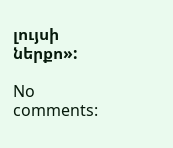լույսի ներքո»:

No comments: